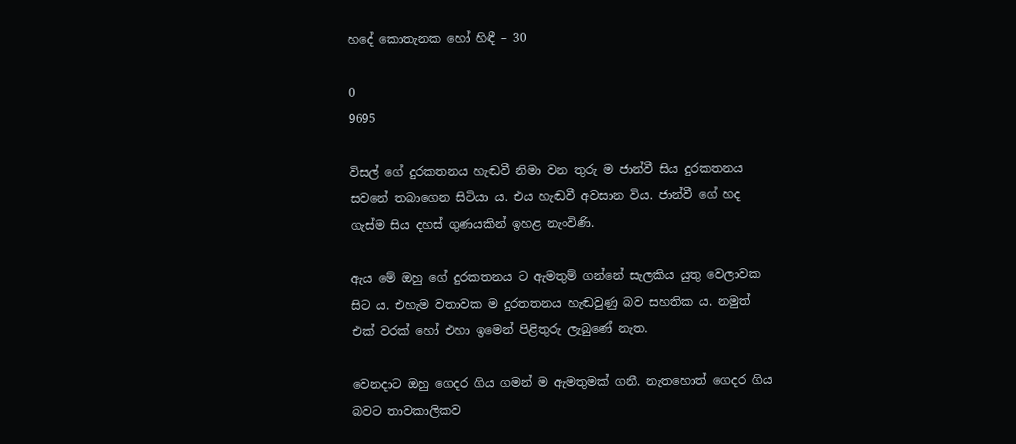හදේ කොතැනක හෝ හිඳී – 30

0
9695

විසල් ගේ දුරකතනය හැඬවී නිමා වන තුරු ම ජාන්වී සිය දුරකතනය සවනේ තබාගෙන සිටියා ය. එය හැඬවී අවසාන විය. ජාන්වී ගේ හද ගැස්ම සිය දහස් ගුණයකින් ඉහළ නැංවිණි.

ඇය මේ ඔහු ගේ දුරකතනය ට ඇමතුම් ගන්නේ සැලකිය යුතු වෙලාවක සිට ය. එහැම වතාවක ම දුරතතනය හැඬවුණු බව සහතික ය. නමුත් එක් වරක් හෝ එහා ඉමෙන් පිළිතුරු ලැබුණේ නැත.

වෙනදාට ඔහු ගෙදර ගිය ගමන් ම ඇමතුමක් ගනී. නැතහොත් ගෙදර ගිය බවට තාවකාලිකව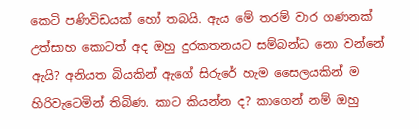කෙටි පණිවිඩයක් හෝ තබයි. ඇය මේ තරම් වාර ගණනක් උත්සාහ කොටත් අද ඔහු දුරකතනයට සම්බන්ධ නො වන්නේ ඇයි? අනියත බියකින් ඇගේ සිරුරේ හැම සෛලයකින් ම හිරිවැටෙමින් තිබිණ. කාට කියන්න ද? කාගෙන් නම් ඔහු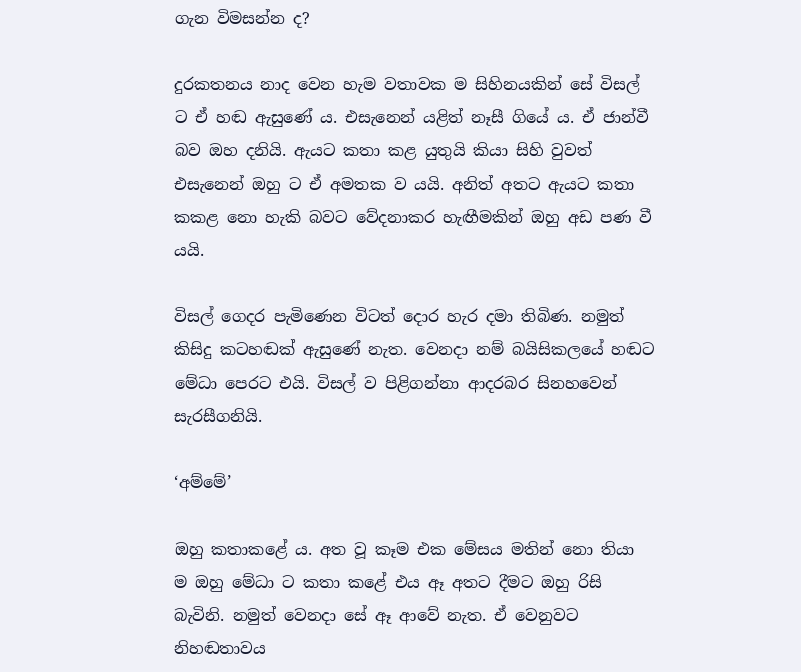ගැන විමසන්න ද?

දුරකතනය නාද වෙන හැම වතාවක ම සිහිනයකින් සේ විසල් ට ඒ හඬ ඇසුණේ ය. එසැනෙන් යළිත් නෑසී ගියේ ය. ඒ ජාන්වී බව ඔහ දනියි. ඇයට කතා කළ යුතුයි කියා සිහි වුවත් එසැනෙන් ඔහු ට ඒ අමතක ව යයි. අනිත් අතට ඇයට කතා කකළ නො හැකි බවට වේදනාකර හැඟීමකින් ඔහු අඩ පණ වී යයි.

විසල් ගෙදර පැමිණෙන විටත් දොර හැර දමා තිබිණ. නමුත් කිසිදු කටහඬක් ඇසුණේ නැත. වෙනදා නම් බයිසිකලයේ හඬට මේධා පෙරට එයි. විසල් ව පිළිගන්නා ආදරබර සිනහවෙන් සැරසීගනියි.

‘අම්මේ’

ඔහු කතාකළේ ය. අත වූ කෑම එක මේසය මතින් නො තියා ම ඔහු මේධා ට කතා කළේ එය ඈ අතට දීමට ඔහු රිසි බැවිනි. නමුත් වෙනදා සේ ඈ ආවේ නැත. ඒ වෙනුවට නිහඬතාවය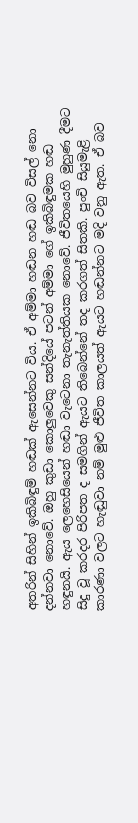අතරින් සිහින් ඉකිබිඳුම් හඬක් ඇසෙන්නට විය. ඒ අම්මා හඬන හඬ බව විසල් නො දන්නවා නොවේ. ඔහු කුඩා කොලුවෙකු සන්දියේ පටන් අම්මා ගේ ඉකිබිඳුමක හඬ හඳුනයි. ඇය ලෙහෙසියෙන් හඬා වැටෙනා තැනැත්තියක නොවේ. ජීවිතයෙහි මුහුණ දීමට සිදු වූ කරදර පිරිපත ද සමගින් ඇයට තිබෙන්නේ තද කරගත් සිතකි. පුංචි සියුමැළි කාරණා වලට හැඬුවා නම් මුළු ජීවිත කාලයත් ඇයට හඬන්නට මදි වනු ඇත. ඒ බව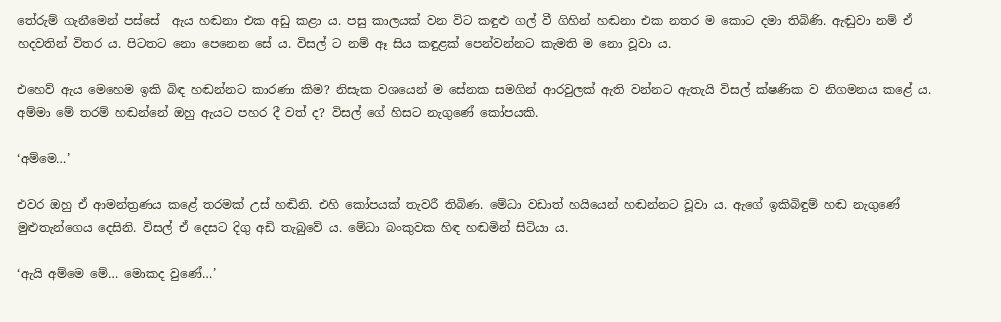තේරුම් ගැනීමෙන් පස්සේ  ඇය හඬනා එක අඩු කළා ය. පසු කාලයක් වන විට කඳුළු ගල් වී ගිහින් හඬනා එක නතර ම කොට දමා තිබිණි. ඇඬුවා නම් ඒ හදවතින් විතර ය. පිටතට නො පෙනෙන සේ ය. විසල් ට නම් ඈ සිය කඳුළක් පෙන්වන්නට කැමති ම නො වූවා ය.

එහෙව් ඇය මෙහෙම ඉකි බිඳ හඬන්නට කාරණා කිම? නිසැක වශයෙන් ම සේනක සමගින් ආරවුලක් ඇති වන්නට ඇතැයි විසල් ක්ෂණික ව නිගමනය කළේ ය. අම්මා මේ තරම් හඬන්නේ ඔහු ඇයට පහර දී වත් ද? විසල් ගේ හිසට නැගුණේ කෝපයකි.

‘අම්මෙ…’

එවර ඔහු ඒ ආමන්ත්‍රණය කළේ තරමක් උස් හඬිනි. එහි කෝපයක් තැවරී තිබිණ. මේධා වඩාත් හයියෙන් හඬන්නට වූවා ය. ඇගේ ඉකිබිඳුම් හඬ නැගුණේ මුළුතැන්ගෙය දෙසිනි. විසල් ඒ දෙසට දිගු අඩි තැබුවේ ය. මේධා බංකුවක හිඳ හඬමින් සිටියා ය.

‘ඇයි අම්මෙ මේ… මොකද වුණේ…’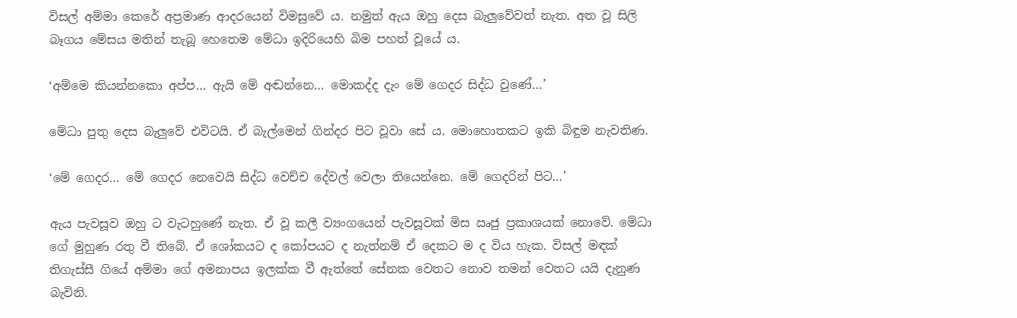විසල් අම්මා කෙරේ අප්‍රමාණ ආදරයෙන් විමසුවේ ය. නමුත් ඇය ඔහු දෙස බැලුවේවත් නැත. අත වූ සිලි බෑගය මේසය මතින් තැබූ හෙතෙම මේධා ඉදිරියෙහි බිම පහත් වූයේ ය.

‘අම්මෙ කියන්නකො අප්ප… ඇයි මේ අඬන්නෙ… මොකද්ද දැං මේ ගෙදර සිද්ධ වුණේ…’

මේධා පුතු දෙස බැලුවේ එවිටයි. ඒ බැල්මෙන් ගින්දර පිට වූවා සේ ය. මොහොතකට ඉකි බිඳුම නැවතිණ.

‘මේ ගෙදර… මේ ගෙදර නෙවෙයි සිද්ධ වෙච්ච දේවල් වෙලා තියෙන්නෙ. මේ ගෙදරින් පිට…’

ඇය පැවසූව ඔහු ට වැටහුණේ නැත. ඒ වූ කලී ව්‍යංගයෙන් පැවසූවක් මිස ඍජු ප්‍රකාශයක් නොවේ. මේධා ගේ මුහුණ රතු වී තිබේ. ඒ ශෝකයට ද කෝපයට ද නැත්නම් ඒ දෙකට ම ද විය හැක. විසල් මඳක් තිගැස්සී ගියේ අම්මා ගේ අමනාපය ඉලක්ක වී ඇත්තේ සේනක වෙතට නොව තමන් වෙතට යයි දැනුණ බැවිනි.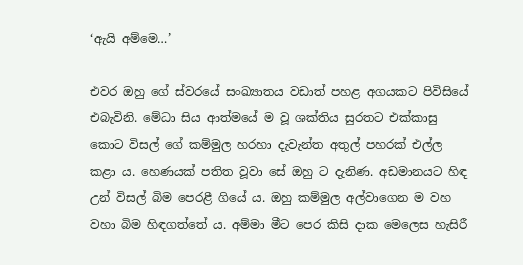‘ඇයි අම්මෙ…’

එවර ඔහු ගේ ස්වරයේ සංඛ්‍යාතය වඩාත් පහළ අගයකට පිවිසියේ එබැවිනි. මේධා සිය ආත්මයේ ම වූ ශක්තිය සුරතට එක්කාසු කොට විසල් ගේ කම්මුල හරහා දැවැන්ත අතුල් පහරක් එල්ල කළා ය. හෙණයක් පතිත වූවා සේ ඔහු ට දැනිණ. අඩමානයට හිඳ උන් විසල් බිම පෙරළී ගියේ ය. ඔහු කම්මුල අල්වාගෙන ම වහ වහා බිම හිඳගත්තේ ය. අම්මා මීට පෙර කිසි දාක මෙලෙස හැසිරී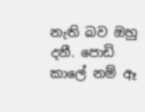නැති බව ඔහු දනී. පොඩි කාලේ නම් ඈ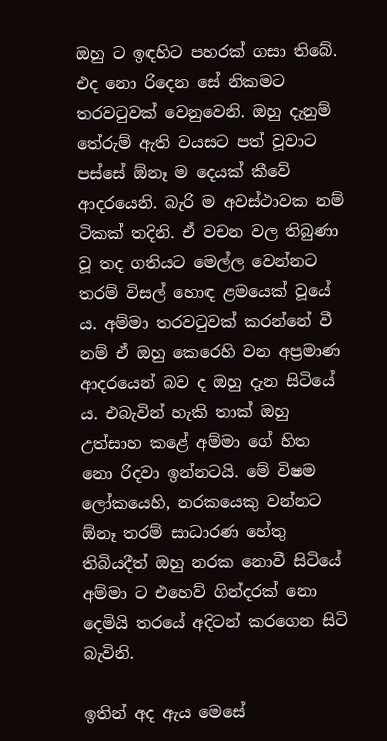ඔහු ට ඉඳහිට පහරක් ගසා තිබේ. එද නො රිදෙන සේ නිකමට තරවටුවක් වෙනුවෙනි. ඔහු දැනුම් තේරුම් ඇති වයසට පත් වූවාට පස්සේ ඕනෑ ම දෙයක් කීවේ ආදරයෙනි. බැරි ම අවස්ථාවක නම් ටිකක් තදිනි. ඒ වචන වල තිබුණා වූ තද ගතියට මෙල්ල වෙන්නට තරම් විසල් හොඳ ළමයෙක් වූයේ ය. අම්මා තරවටුවක් කරන්නේ වී නම් ඒ ඔහු කෙරෙහි වන අප්‍රමාණ ආදරයෙන් බව ද ඔහු දැන සිටියේ ය. එබැවින් හැකි තාක් ඔහු උත්සාහ කළේ අම්මා ගේ හිත නො රිදවා ඉන්නටයි. මේ විෂම ලෝකයෙහි, නරකයෙකු වන්නට ඕනෑ තරම් සාධාරණ හේතු තිබියදීත් ඔහු නරක නොවී සිටියේ අම්මා ට එහෙව් ගින්දරක් නො දෙමියි තරයේ අදිටන් කරගෙන සිටි බැවිනි.

ඉතින් අද ඇය මෙසේ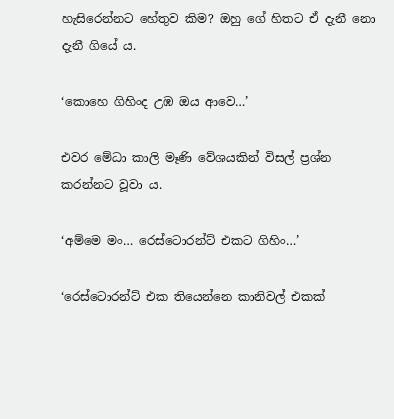හැසිරෙන්නට හේතුව කිම? ඔහු ගේ හිතට ඒ දැනී නො දැනී ගියේ ය.

‘කොහෙ ගිහිංද උඹ ඔය ආවෙ…’

එවර මේධා කාලි මෑණි වේශයකින් විසල් ප්‍රශ්න කරන්නට වූවා ය.

‘අම්මෙ මං… රෙස්ටොරන්ට් එකට ගිහිං…’

‘රෙස්ටොරන්ට් එක තියෙන්නෙ කානිවල් එකක්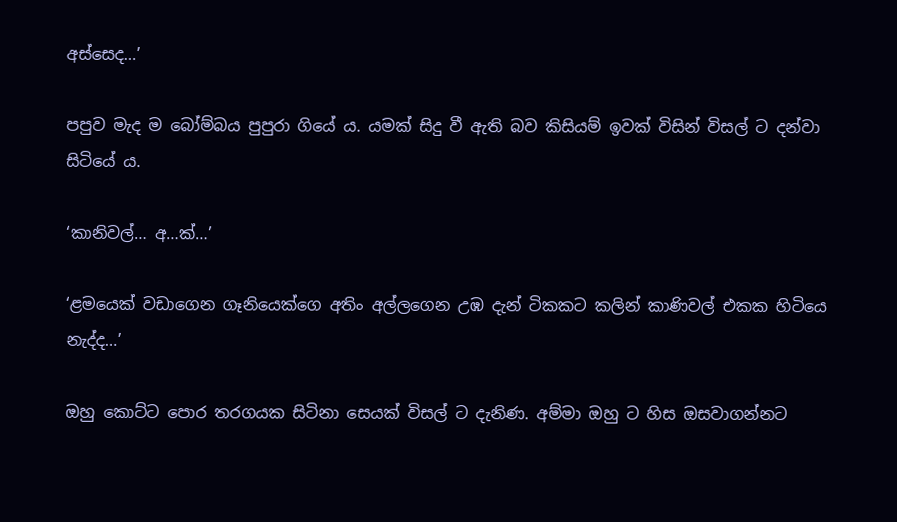අස්සෙද…’

පපුව මැද ම බෝම්බය පුපුරා ගියේ ය. යමක් සිදු වී ඇති බව කිසියම් ඉවක් විසින් විසල් ට දන්වා සිටියේ ය.

‘කානිවල්… අ…ක්…’

‘ළමයෙක් වඩාගෙන ගෑනියෙක්ගෙ අතිං අල්ලගෙන උඹ දැන් ටිකකට කලින් කාණිවල් එකක හිටියෙ නැද්ද…’

ඔහු කොට්ට පොර තරගයක සිටිනා සෙයක් විසල් ට දැනිණ. අම්මා ඔහු ට හිස ඔසවාගන්නට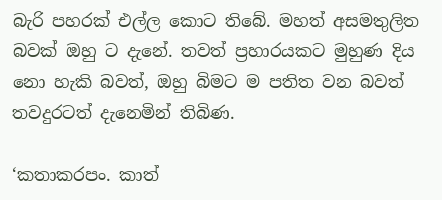බැරි පහරක් එල්ල කොට තිබේ. මහත් අසමතුලිත බවක් ඔහු ට දැනේ. තවත් ප්‍රහාරයකට මුහුණ දිය නො හැකි බවත්, ඔහු බිමට ම පතිත වන බවත් තවදුරටත් දැනෙමින් තිබිණ.

‘කතාකරපං. කාත්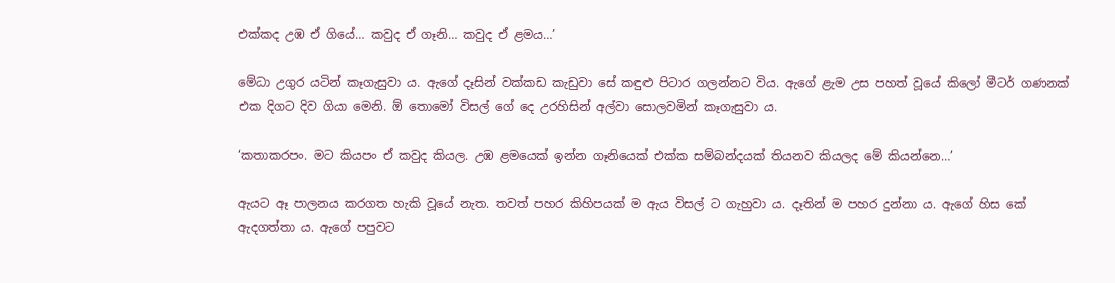එක්කද උඹ ඒ ගියේ… කවුද ඒ ගෑනි… කවුද ඒ ළමය…’

මේධා උගුර යටින් කෑගැසුවා ය. ඇගේ දෑසින් වක්කඩ කැඩුවා සේ කඳුළු පිටාර ගලන්නට විය. ඇගේ ළැම උස පහත් වූයේ කිලෝ මීටර් ගණනක් එක දිගට දිව ගියා මෙනි. ඕ තොමෝ විසල් ගේ දෙ උරහිසින් අල්වා සොලවමින් කෑගැසුවා ය.

‘කතාකරපං. මට කියපං ඒ කවුද කියල. උඹ ළමයෙක් ඉන්න ගෑනියෙක් එක්ක සම්බන්දයක් තියනව කියලද මේ කියන්නෙ…’

ඇයට ඈ පාලනය කරගත හැකි වූයේ නැත. තවත් පහර කිහිපයක් ම ඇය විසල් ට ගැහුවා ය. දෑතින් ම පහර දුන්නා ය. ඇගේ හිස කේ ඇදගත්තා ය. ඇගේ පපුවට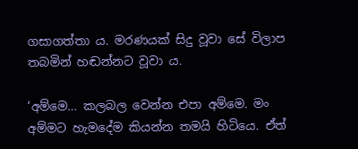ගසාගත්තා ය. මරණයක් සිදු වූවා සේ විලාප තබමින් හඬන්නට වූවා ය.

‘අම්මෙ… කලබල වෙන්න එපා අම්මෙ. මං අම්මට හැමදේම කියන්න තමයි හිටියෙ. ඒත්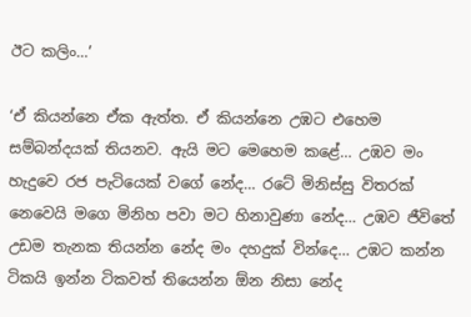ඊට කලිං…’

‘ඒ කියන්නෙ ඒක ඇත්ත. ඒ කියන්නෙ උඹට එහෙම සම්බන්දයක් තියනව. ඇයි මට මෙහෙම කළේ… උඹව මං හැදුවෙ රජ පැටියෙක් වගේ නේද… රටේ මිනිස්සු විතරක් නෙවෙයි මගෙ මිනිහ පවා මට හිනාවුණා නේද… උඹව ජීවිතේ උඩම තැනක තියන්න නේද මං දහදුක් වින්දෙ… උඹට කන්න ටිකයි ඉන්න ටිකවත් තියෙන්න ඕන නිසා නේද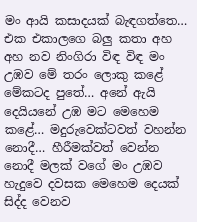මං ආයි කසාදයක් බැඳගත්තෙ… එක එකාලගෙ බලු කතා අහ අහ නව නිංගිරා විඳ විඳ මං උඹව මේ තරං ලොකු කළේ මේකටද පුතේ… අනේ ඇයි දෙයියනේ උඹ මට මෙහෙම කළේ… මදුරුවෙක්ටවත් වහන්න නොදී… හීරීමක්වත් වෙන්න නොදී මලක් වගේ මං උඹව හැදුවෙ දවසක මෙහෙම දෙයක් සිද්ද වෙනව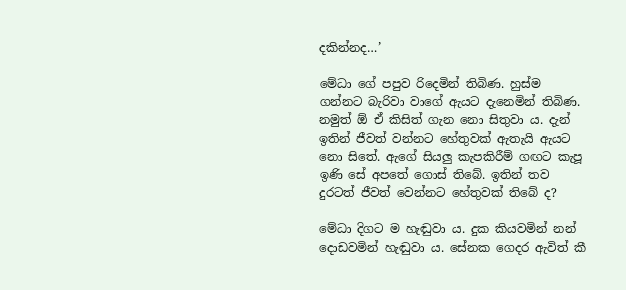දකින්නද…’

මේධා ගේ පපුව රිදෙමින් තිබිණ. හුස්ම ගන්නට බැරිවා වාගේ ඇයට දැනෙමින් තිබිණ. නමුත් ඕ ඒ කිසිත් ගැන නො සිතුවා ය. දැන් ඉතින් ජීවත් වන්නට හේතුවක් ඇතැයි ඇයට නො සිතේ. ඇගේ සියලු කැපකිරීම් ගඟට කැපූ ඉණි සේ අපතේ ගොස් තිබේ. ඉතින් තව දුරටත් ජීවත් වෙන්නට හේතුවක් තිබේ ද?

මේධා දිගට ම හැඬුවා ය. දුක කියවමින් නන් දොඩවමින් හැඬුවා ය. සේනක ගෙදර ඇවිත් කී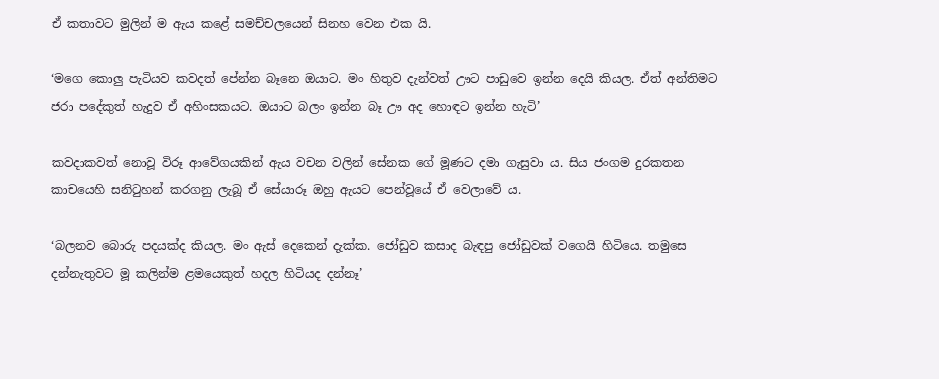ඒ කතාවට මුලින් ම ඇය කළේ සමච්චලයෙන් සිනහ වෙන එක යි.

‘මගෙ කොලු පැටියව කවදත් පේන්න බෑනෙ ඔයාට. මං හිතුව දැන්වත් ඌට පාඩුවෙ ඉන්න දෙයි කියල. ඒත් අන්තිමට ජරා පදේකුත් හැදුව ඒ අහිංසකයට. ඔයාට බලං ඉන්න බෑ ඌ අද හොඳට ඉන්න හැටි’

කවදාකවත් නොවූ විරූ ආවේගයකින් ඇය වචන වලින් සේනක ගේ මූණට දමා ගැසුවා ය. සිය ජංගම දුරකතන කාචයෙහි සනිටුහන් කරගනු ලැබූ ඒ සේයාරූ ඔහු ඇයට පෙන්වූයේ ඒ වෙලාවේ ය.

‘බලනව බොරු පදයක්ද කියල. මං ඇස් දෙකෙන් දැක්ක. ජෝඩුව කසාද බැඳපු ජෝඩුවක් වගෙයි හිටියෙ. තමුසෙ දන්නැතුවට මූ කලින්ම ළමයෙකුත් හදල හිටියද දන්නෑ’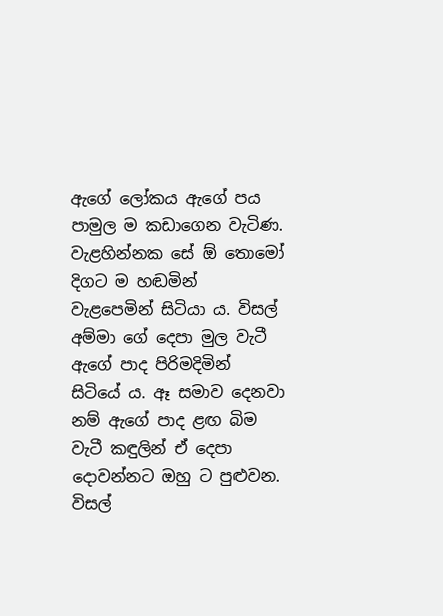ඇගේ ලෝකය ඇගේ පය පාමුල ම කඩාගෙන වැටිණ. වැළහින්නක සේ ඕ තොමෝ දිගට ම හඬමින් වැළපෙමින් සිටියා ය. විසල් අම්මා ගේ දෙපා මුල වැටී ඇගේ පාද පිරිමදිමින් සිටියේ ය. ඈ සමාව දෙනවා නම් ඇගේ පාද ළඟ බිම වැටී කඳුලින් ඒ දෙපා දොවන්නට ඔහු ට පුළුවන. විසල්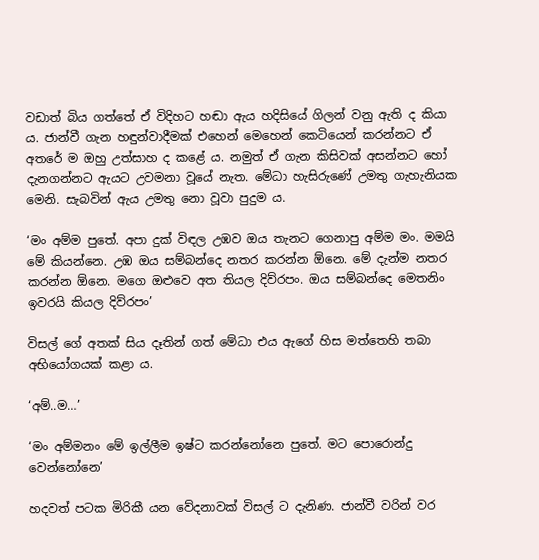වඩාත් බිය ගත්තේ ඒ විදිහට හඬා ඇය හදිසියේ ගිලන් වනු ඇති ද කියා ය. ජාන්වී ගැන හඳුන්වාදීමක් එහෙන් මෙහෙන් කෙටියෙන් කරන්නට ඒ අතරේ ම ඔහු උත්සාහ ද කළේ ය. නමුත් ඒ ගැන කිසිවක් අසන්නට හෝ දැනගන්නට ඇයට උවමනා වූයේ නැත. මේධා හැසිරුණේ උමතු ගැහැනියක මෙනි. සැබවින් ඇය උමතු නො වූවා පුදුම ය.

‘මං අම්ම පුතේ. අපා දුක් විඳල උඹව ඔය තැනට ගෙනාපු අම්ම මං. මමයි මේ කියන්නෙ. උඹ ඔය සම්බන්දෙ නතර කරන්න ඕනෙ. මේ දැන්ම නතර කරන්න ඕනෙ. මගෙ ඔළුවෙ අත තියල දිව්රපං. ඔය සම්බන්දෙ මෙතනිං ඉවරයි කියල දිව්රපං’

විසල් ගේ අතක් සිය දෑතින් ගත් මේධා එය ඇගේ හිස මත්තෙහි තබා අභියෝගයක් කළා ය.

‘අම්..ම…’

‘මං අම්මනං මේ ඉල්ලීම ඉෂ්ට කරන්නෝනෙ පුතේ. මට පොරොන්දු වෙන්නෝනෙ’

හදවත් පටක මිරිකී යන වේදනාවක් විසල් ට දැනිණ. ජාන්වී වරින් වර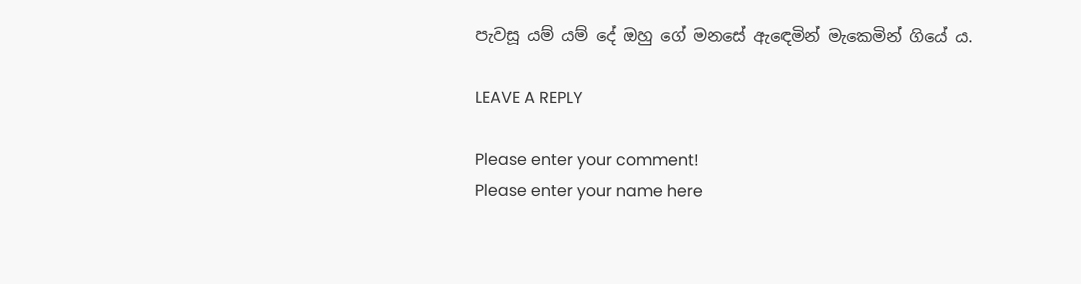පැවසූ යම් යම් දේ ඔහු ගේ මනසේ ඇඳෙමින් මැකෙමින් ගියේ ය.

LEAVE A REPLY

Please enter your comment!
Please enter your name here